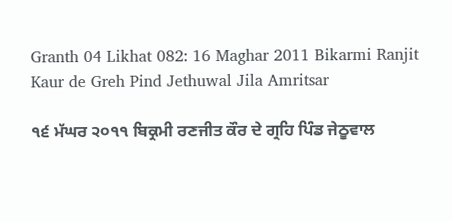Granth 04 Likhat 082: 16 Maghar 2011 Bikarmi Ranjit Kaur de Greh Pind Jethuwal Jila Amritsar

੧੬ ਮੱਘਰ ੨੦੧੧ ਬਿਕ੍ਰਮੀ ਰਣਜੀਤ ਕੌਰ ਦੇ ਗ੍ਰਹਿ ਪਿੰਡ ਜੇਠੂਵਾਲ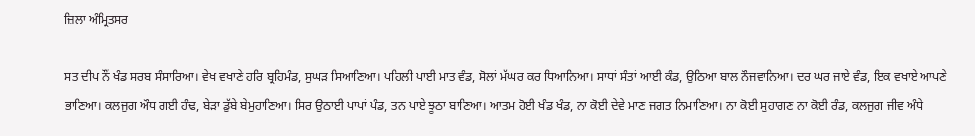ਜ਼ਿਲਾ ਅੰਮ੍ਰਿਤਸਰ

ਸਤ ਦੀਪ ਨੌਂ ਖੰਡ ਸਰਬ ਸੰਸਾਰਿਆ। ਵੇਖ ਵਖਾਣੇ ਹਰਿ ਬ੍ਰਹਿਮੰਡ, ਸੁਘੜ ਸਿਆਣਿਆ। ਪਹਿਲੀ ਪਾਈ ਮਾਤ ਵੰਡ, ਸੋਲਾਂ ਮੱਘਰ ਕਰ ਧਿਆਨਿਆ। ਸਾਧਾਂ ਸੰਤਾਂ ਆਈ ਕੰਡ, ਉਠਿਆ ਬਾਲ ਨੌਜਵਾਨਿਆ। ਦਰ ਘਰ ਜਾਏ ਵੰਡ, ਇਕ ਵਖਾਏ ਆਪਣੇ ਭਾਣਿਆ। ਕਲਜੁਗ ਔਧ ਗਈ ਹੰਢ, ਬੇੜਾ ਡੁੱਬੇ ਬੇਮੁਹਾਣਿਆ। ਸਿਰ ਉਠਾਈ ਪਾਪਾਂ ਪੰਡ, ਤਨ ਪਾਏ ਝੂਠਾ ਬਾਣਿਆ। ਆਤਮ ਹੋਈ ਖੰਡ ਖੰਡ, ਨਾ ਕੋਈ ਦੇਵੇ ਮਾਣ ਜਗਤ ਨਿਮਾਣਿਆ। ਨਾ ਕੋਈ ਸੁਹਾਗਣ ਨਾ ਕੋਈ ਰੰਡ, ਕਲਜੁਗ ਜੀਵ ਅੰਧੇ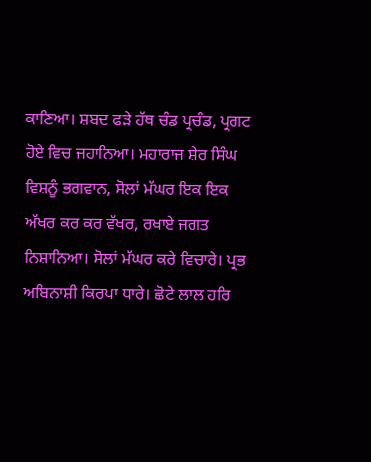ਕਾਣਿਆ। ਸ਼ਬਦ ਫੜੇ ਹੱਥ ਚੰਡ ਪ੍ਰਚੰਡ, ਪ੍ਰਗਟ ਹੋਏ ਵਿਚ ਜਹਾਨਿਆ। ਮਹਾਰਾਜ ਸ਼ੇਰ ਸਿੰਘ ਵਿਸ਼ਨੂੰ ਭਗਵਾਨ, ਸੋਲਾਂ ਮੱਘਰ ਇਕ ਇਕ ਅੱਖਰ ਕਰ ਕਰ ਵੱਖਰ, ਰਖਾਏ ਜਗਤ ਨਿਸ਼ਾਨਿਆ। ਸੋਲਾਂ ਮੱਘਰ ਕਰੇ ਵਿਚਾਰੇ। ਪ੍ਰਭ ਅਬਿਨਾਸ਼ੀ ਕਿਰਪਾ ਧਾਰੇ। ਛੋਟੇ ਲਾਲ ਹਰਿ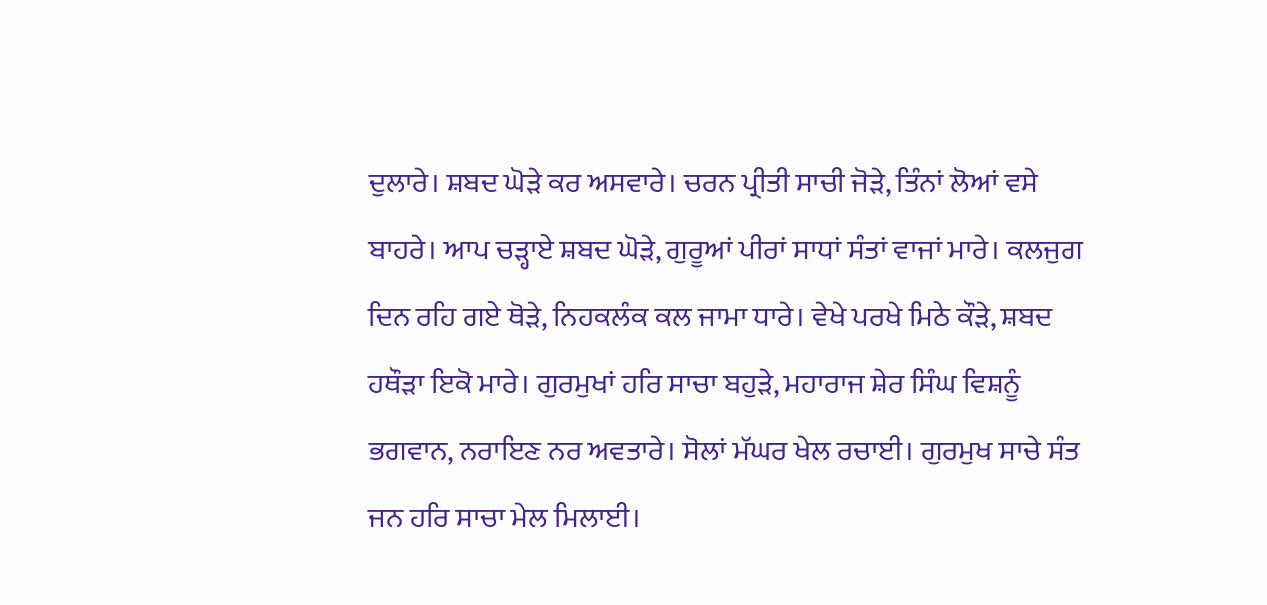ਦੁਲਾਰੇ। ਸ਼ਬਦ ਘੋੜੇ ਕਰ ਅਸਵਾਰੇ। ਚਰਨ ਪ੍ਰੀਤੀ ਸਾਚੀ ਜੋੜੇ, ਤਿੰਨਾਂ ਲੋਆਂ ਵਸੇ ਬਾਹਰੇ। ਆਪ ਚੜ੍ਹਾਏ ਸ਼ਬਦ ਘੋੜੇ, ਗੁਰੂਆਂ ਪੀਰਾਂ ਸਾਧਾਂ ਸੰਤਾਂ ਵਾਜਾਂ ਮਾਰੇ। ਕਲਜੁਗ ਦਿਨ ਰਹਿ ਗਏ ਥੋੜੇ, ਨਿਹਕਲੰਕ ਕਲ ਜਾਮਾ ਧਾਰੇ। ਵੇਖੇ ਪਰਖੇ ਮਿਠੇ ਕੌੜੇ, ਸ਼ਬਦ ਹਥੌੜਾ ਇਕੋ ਮਾਰੇ। ਗੁਰਮੁਖਾਂ ਹਰਿ ਸਾਚਾ ਬਹੁੜੇ, ਮਹਾਰਾਜ ਸ਼ੇਰ ਸਿੰਘ ਵਿਸ਼ਨੂੰ ਭਗਵਾਨ, ਨਰਾਇਣ ਨਰ ਅਵਤਾਰੇ। ਸੋਲਾਂ ਮੱਘਰ ਖੇਲ ਰਚਾਈ। ਗੁਰਮੁਖ ਸਾਚੇ ਸੰਤ ਜਨ ਹਰਿ ਸਾਚਾ ਮੇਲ ਮਿਲਾਈ।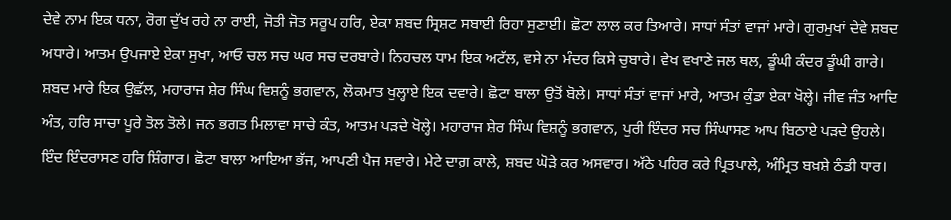ਦੇਵੇ ਨਾਮ ਇਕ ਧਨਾ, ਰੋਗ ਦੁੱਖ ਰਹੇ ਨਾ ਰਾਈ, ਜੋਤੀ ਜੋਤ ਸਰੂਪ ਹਰਿ, ਏਕਾ ਸ਼ਬਦ ਸ੍ਰਿਸ਼ਟ ਸਬਾਈ ਰਿਹਾ ਸੁਣਾਈ। ਛੋਟਾ ਲਾਲ ਕਰ ਤਿਆਰੇ। ਸਾਧਾਂ ਸੰਤਾਂ ਵਾਜਾਂ ਮਾਰੇ। ਗੁਰਮੁਖਾਂ ਦੇਵੇ ਸ਼ਬਦ ਅਧਾਰੇ। ਆਤਮ ਉਪਜਾਏ ਏਕਾ ਸੁਖਾ, ਆਓ ਚਲ ਸਚ ਘਰ ਸਚ ਦਰਬਾਰੇ। ਨਿਹਚਲ ਧਾਮ ਇਕ ਅਟੱਲ, ਵਸੇ ਨਾ ਮੰਦਰ ਕਿਸੇ ਚੁਬਾਰੇ। ਵੇਖ ਵਖਾਣੇ ਜਲ ਥਲ, ਡੂੰਘੀ ਕੰਦਰ ਡੂੰਘੀ ਗਾਰੇ। ਸ਼ਬਦ ਮਾਰੇ ਇਕ ਉਛੱਲ, ਮਹਾਰਾਜ ਸ਼ੇਰ ਸਿੰਘ ਵਿਸ਼ਨੂੰ ਭਗਵਾਨ, ਲੋਕਮਾਤ ਖੁਲ੍ਹਾਏ ਇਕ ਦਵਾਰੇ। ਛੋਟਾ ਬਾਲਾ ਉਤੋਂ ਬੋਲੇ। ਸਾਧਾਂ ਸੰਤਾਂ ਵਾਜਾਂ ਮਾਰੇ, ਆਤਮ ਕੁੰਡਾ ਏਕਾ ਖੋਲ੍ਹੇ। ਜੀਵ ਜੰਤ ਆਦਿ ਅੰਤ, ਹਰਿ ਸਾਚਾ ਪੂਰੇ ਤੋਲ ਤੋਲੇ। ਜਨ ਭਗਤ ਮਿਲਾਵਾ ਸਾਚੇ ਕੰਤ, ਆਤਮ ਪੜਦੇ ਖੋਲ੍ਹੇ। ਮਹਾਰਾਜ ਸ਼ੇਰ ਸਿੰਘ ਵਿਸ਼ਨੂੰ ਭਗਵਾਨ, ਪੁਰੀ ਇੰਦਰ ਸਚ ਸਿੰਘਾਸਣ ਆਪ ਬਿਠਾਏ ਪੜਦੇ ਉਹਲੇ। ਇੰਦ ਇੰਦਰਾਸਣ ਹਰਿ ਸ਼ਿੰਗਾਰ। ਛੋਟਾ ਬਾਲਾ ਆਇਆ ਭੱਜ, ਆਪਣੀ ਪੈਜ ਸਵਾਰੇ। ਮੇਟੇ ਦਾਗ਼ ਕਾਲੇ, ਸ਼ਬਦ ਘੋੜੇ ਕਰ ਅਸਵਾਰ। ਅੱਠੇ ਪਹਿਰ ਕਰੇ ਪ੍ਰਿਤਪਾਲੇ, ਅੰਮ੍ਰਿਤ ਬਖ਼ਸ਼ੇ ਠੰਡੀ ਧਾਰ।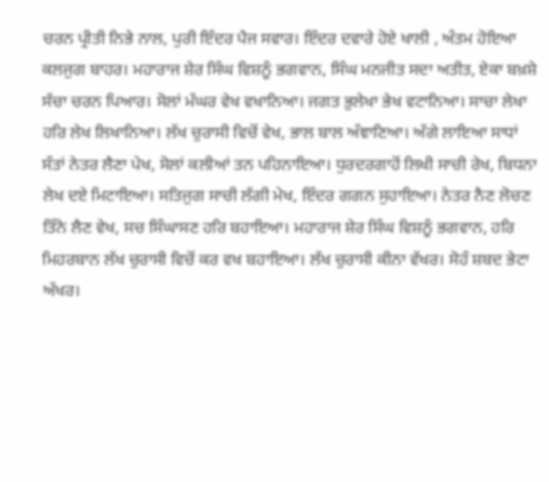ਚਰਨ ਪ੍ਰੀਤੀ ਨਿਭੇ ਨਾਲ, ਪੁਰੀ ਇੰਦਰ ਪੈਜ ਸਵਾਰ। ਇੰਦਰ ਦਵਾਰੇ ਹੋਏ ਖਾਲੀ , ਅੰਤਮ ਹੋਇਆ ਕਲਜੁਗ ਬਾਹਰ। ਮਹਾਰਾਜ ਸ਼ੇਰ ਸਿੰਘ ਵਿਸ਼ਨੂੰ ਭਗਵਾਨ, ਸਿੰਘ ਮਨਜੀਤ ਸਦਾ ਅਤੀਤ, ਏਕਾ ਬਖ਼ਸ਼ੇ ਸੱਚਾ ਚਰਨ ਪਿਆਰ। ਸੋਲਾਂ ਮੱਘਰ ਵੇਖ ਵਖਾਨਿਆ। ਜਗਤ ਭੁਲੇਖਾ ਭੇਖ ਵਟਾਨਿਆ। ਸਾਚਾ ਲੇਖਾ ਹਰਿ ਲੇਖ ਲਿਖਾਨਿਆ। ਲੱਖ ਚੁਰਾਸੀ ਵਿਚੋਂ ਵੇਖ, ਭਾਲ ਬਾਲ ਅੰਞਾਣਿਆ। ਅੱਗੇ ਲਾਇਆ ਸਾਧਾਂ ਸੰਤਾਂ ਨੇਤਰ ਲੈਣਾ ਪੇਖ, ਸੋਲਾਂ ਕਲੀਆਂ ਤਨ ਪਹਿਨਾਇਆ। ਧੁਰਦਰਗਾਹੋਂ ਲਿਖੀ ਸਾਚੀ ਰੇਖ, ਬਿਧਨਾ ਲੇਖ ਦਏ ਮਿਟਾਇਆ। ਸਤਿਜੁਗ ਸਾਚੀ ਲੱਗੀ ਮੇਖ, ਇੰਦਰ ਗਗਨ ਸੁਹਾਇਆ। ਨੇਤਰ ਨੈਣ ਲੋਚਣ ਤਿੰਨੇ ਲੈਣ ਵੇਖ, ਸਚ ਸਿੰਘਾਸਣ ਹਰਿ ਬਹਾਇਆ। ਮਹਾਰਾਜ ਸ਼ੇਰ ਸਿੰਘ ਵਿਸ਼ਨੂੰ ਭਗਵਾਨ, ਹਰਿ ਮਿਹਰਬਾਨ ਲੱਖ ਚੁਰਾਸੀ ਵਿਚੋਂ ਕਰ ਵਖ ਬਹਾਇਆ। ਲੱਖ ਚੁਰਾਸੀ ਕੀਨਾ ਵੱਖਰ। ਸੋਹੰ ਸ਼ਬਦ ਭੇਟਾ ਅੱਖਰ।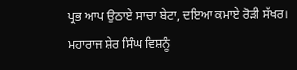ਪ੍ਰਭ ਆਪ ਉਠਾਏ ਸਾਚਾ ਬੇਟਾ, ਦਇਆ ਕਮਾਏ ਰੋੜੀ ਸੱਖਰ। ਮਹਾਰਾਜ ਸ਼ੇਰ ਸਿੰਘ ਵਿਸ਼ਨੂੰ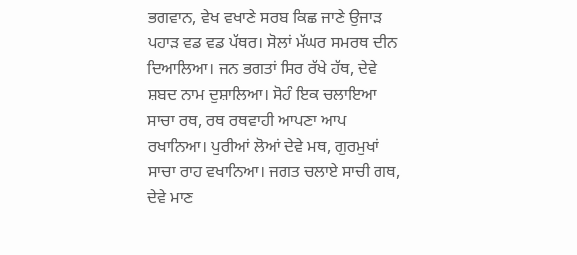ਭਗਵਾਨ, ਵੇਖ ਵਖਾਣੇ ਸਰਬ ਕਿਛ ਜਾਣੇ ਉਜਾੜ ਪਹਾੜ ਵਡ ਵਡ ਪੱਥਰ। ਸੋਲਾਂ ਮੱਘਰ ਸਮਰਥ ਦੀਨ ਦਿਆਲਿਆ। ਜਨ ਭਗਤਾਂ ਸਿਰ ਰੱਖੇ ਹੱਥ, ਦੇਵੇ ਸ਼ਬਦ ਨਾਮ ਦੁਸ਼ਾਲਿਆ। ਸੋਹੰ ਇਕ ਚਲਾਇਆ ਸਾਚਾ ਰਥ, ਰਥ ਰਥਵਾਹੀ ਆਪਣਾ ਆਪ ਰਖਾਨਿਆ। ਪੁਰੀਆਂ ਲੋਆਂ ਦੇਵੇ ਮਥ, ਗੁਰਮੁਖਾਂ ਸਾਚਾ ਰਾਹ ਵਖਾਨਿਆ। ਜਗਤ ਚਲਾਏ ਸਾਚੀ ਗਥ, ਦੇਵੇ ਮਾਣ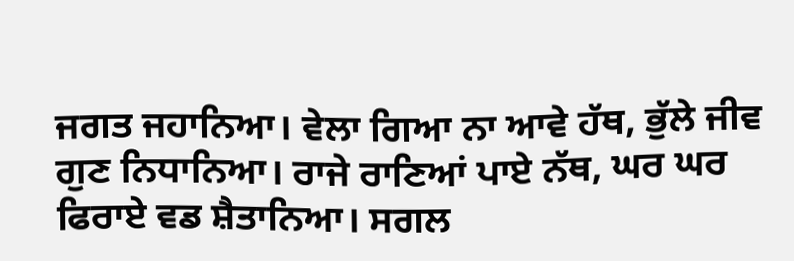ਜਗਤ ਜਹਾਨਿਆ। ਵੇਲਾ ਗਿਆ ਨਾ ਆਵੇ ਹੱਥ, ਭੁੱਲੇ ਜੀਵ ਗੁਣ ਨਿਧਾਨਿਆ। ਰਾਜੇ ਰਾਣਿਆਂ ਪਾਏ ਨੱਥ, ਘਰ ਘਰ ਫਿਰਾਏ ਵਡ ਸ਼ੈਤਾਨਿਆ। ਸਗਲ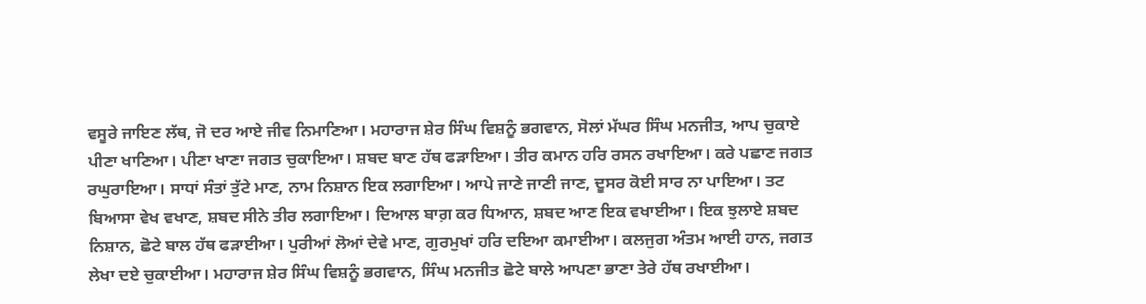ਵਸੂਰੇ ਜਾਇਣ ਲੱਥ, ਜੋ ਦਰ ਆਏ ਜੀਵ ਨਿਮਾਣਿਆ। ਮਹਾਰਾਜ ਸ਼ੇਰ ਸਿੰਘ ਵਿਸ਼ਨੂੰ ਭਗਵਾਨ, ਸੋਲਾਂ ਮੱਘਰ ਸਿੰਘ ਮਨਜੀਤ, ਆਪ ਚੁਕਾਏ ਪੀਣਾ ਖਾਣਿਆ। ਪੀਣਾ ਖਾਣਾ ਜਗਤ ਚੁਕਾਇਆ। ਸ਼ਬਦ ਬਾਣ ਹੱਥ ਫੜਾਇਆ। ਤੀਰ ਕਮਾਨ ਹਰਿ ਰਸਨ ਰਖਾਇਆ। ਕਰੇ ਪਛਾਣ ਜਗਤ ਰਘੁਰਾਇਆ। ਸਾਧਾਂ ਸੰਤਾਂ ਤੁੱਟੇ ਮਾਣ, ਨਾਮ ਨਿਸ਼ਾਨ ਇਕ ਲਗਾਇਆ। ਆਪੇ ਜਾਣੇ ਜਾਣੀ ਜਾਣ, ਦੂਸਰ ਕੋਈ ਸਾਰ ਨਾ ਪਾਇਆ। ਤਟ ਬਿਆਸਾ ਵੇਖ ਵਖਾਣ, ਸ਼ਬਦ ਸੀਨੇ ਤੀਰ ਲਗਾਇਆ। ਦਿਆਲ ਬਾਗ਼ ਕਰ ਧਿਆਨ, ਸ਼ਬਦ ਆਣ ਇਕ ਵਖਾਈਆ। ਇਕ ਝੁਲਾਏ ਸ਼ਬਦ ਨਿਸ਼ਾਨ, ਛੋਟੇ ਬਾਲ ਹੱਥ ਫੜਾਈਆ। ਪੁਰੀਆਂ ਲੋਆਂ ਦੇਵੇ ਮਾਣ, ਗੁਰਮੁਖਾਂ ਹਰਿ ਦਇਆ ਕਮਾਈਆ। ਕਲਜੁਗ ਅੰਤਮ ਆਈ ਹਾਨ, ਜਗਤ ਲੇਖਾ ਦਏ ਚੁਕਾਈਆ। ਮਹਾਰਾਜ ਸ਼ੇਰ ਸਿੰਘ ਵਿਸ਼ਨੂੰ ਭਗਵਾਨ, ਸਿੰਘ ਮਨਜੀਤ ਛੋਟੇ ਬਾਲੇ ਆਪਣਾ ਭਾਣਾ ਤੇਰੇ ਹੱਥ ਰਖਾਈਆ।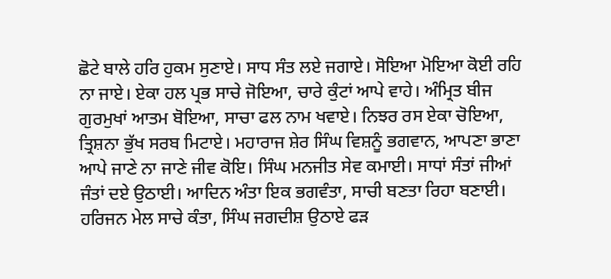ਛੋਟੇ ਬਾਲੇ ਹਰਿ ਹੁਕਮ ਸੁਣਾਏ। ਸਾਧ ਸੰਤ ਲਏ ਜਗਾਏ। ਸੋਇਆ ਮੋਇਆ ਕੋਈ ਰਹਿ ਨਾ ਜਾਏ। ਏਕਾ ਹਲ ਪ੍ਰਭ ਸਾਚੇ ਜੋਇਆ, ਚਾਰੇ ਕੁੰਟਾਂ ਆਪੇ ਵਾਹੇ। ਅੰਮ੍ਰਿਤ ਬੀਜ ਗੁਰਮੁਖਾਂ ਆਤਮ ਬੋਇਆ, ਸਾਚਾ ਫਲ ਨਾਮ ਖਵਾਏ। ਨਿਝਰ ਰਸ ਏਕਾ ਚੋਇਆ, ਤ੍ਰਿਸ਼ਨਾ ਭੁੱਖ ਸਰਬ ਮਿਟਾਏ। ਮਹਾਰਾਜ ਸ਼ੇਰ ਸਿੰਘ ਵਿਸ਼ਨੂੰ ਭਗਵਾਨ, ਆਪਣਾ ਭਾਣਾ ਆਪੇ ਜਾਣੇ ਨਾ ਜਾਣੇ ਜੀਵ ਕੋਇ। ਸਿੰਘ ਮਨਜੀਤ ਸੇਵ ਕਮਾਈ। ਸਾਧਾਂ ਸੰਤਾਂ ਜੀਆਂ ਜੰਤਾਂ ਦਏ ਉਠਾਈ। ਆਦਿਨ ਅੰਤਾ ਇਕ ਭਗਵੰਤਾ, ਸਾਚੀ ਬਣਤਾ ਰਿਹਾ ਬਣਾਈ। ਹਰਿਜਨ ਮੇਲ ਸਾਚੇ ਕੰਤਾ, ਸਿੰਘ ਜਗਦੀਸ਼ ਉਠਾਏ ਫੜ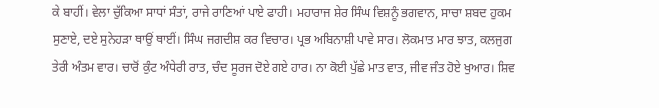ਕੇ ਬਾਹੀਂ। ਵੇਲਾ ਚੁੱਕਿਆ ਸਾਧਾਂ ਸੰਤਾਂ, ਰਾਜੇ ਰਾਣਿਆਂ ਪਾਏ ਫਾਹੀ। ਮਹਾਰਾਜ ਸ਼ੇਰ ਸਿੰਘ ਵਿਸ਼ਨੂੰ ਭਗਵਾਨ, ਸਾਚਾ ਸ਼ਬਦ ਹੁਕਮ ਸੁਣਾਏ, ਦਏ ਸੁਨੇਹੜਾ ਥਾਉਂ ਥਾਈਂ। ਸਿੰਘ ਜਗਦੀਸ਼ ਕਰ ਵਿਚਾਰ। ਪ੍ਰਭ ਅਬਿਨਾਸ਼ੀ ਪਾਵੇ ਸਾਰ। ਲੋਕਮਾਤ ਮਾਰ ਝਾਤ, ਕਲਜੁਗ ਤੇਰੀ ਅੰਤਮ ਵਾਰ। ਚਾਰੋਂ ਕੁੰਟ ਅੰਧੇਰੀ ਰਾਤ, ਚੰਦ ਸੂਰਜ ਦੋਏ ਗਏ ਹਾਰ। ਨਾ ਕੋਈ ਪੁੱਛੇ ਮਾਤ ਵਾਤ, ਜੀਵ ਜੰਤ ਹੋਏ ਖੁਆਰ। ਸ਼ਿਵ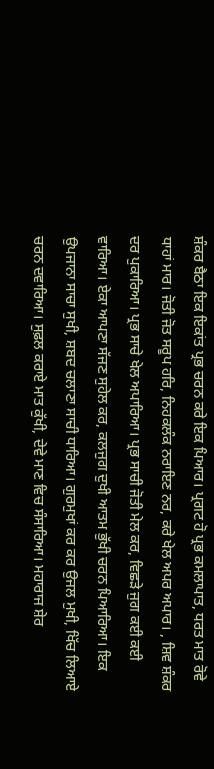ਸ਼ੰਕਰ ਬੈਠਾ ਇਕ ਇਕਾਂਤ ਪ੍ਰਭ ਚਰਨ ਕਰੇ ਇਕ ਪਿਆਰ। ਪ੍ਰਗਟ ਹੋ ਪ੍ਰਭ ਕਮਲਾਪਾਤ, ਧਰਤ ਮਾਤ ਰੋਵੇ ਧਾਹਾਂ ਮਾਰ। ਜੋਤੀ ਜੋਤ ਸਰੂਪ ਹਰਿ, ਨਿਹਕਲੰਕ ਨਰਾਇਣ ਨਰ, ਕਰੇ ਖੇਲ ਅਪਰ ਅਪਾਰ। , ਸ਼ਿਵ ਸ਼ੰਕਰ ਦਰ ਪੁਕਾਰਿਆ। ਪ੍ਰਭ ਸਾਚੇ ਖੇਲ ਅਪਾਰਿਆ। ਪ੍ਰਭ ਸਾਚੀ ਜੋਤੀ ਮੇਲ ਕਰ, ਵਿਛੜੇ ਜੁਗ ਕਈ ਕਈ ਵਾਰਿਆ। ਏਕਾ ਆਪਣਾ ਸੱਜਣ ਸੁਹੇਲ ਕਰ, ਕਲਜੁਗ ਦੁਖੀ ਆਤਮ ਭੁੱਖੀ ਚਰਨ ਪਿਆਰਿਆ। ਇਕ ਉਪਜਾਨਾ ਸਾਚਾ ਸੁਖੀ, ਸ਼ਬਦ ਚਲਾਣਾ ਸਾਚੀ ਧਾਰਿਆ। ਗੁਰਮੁਖਾਂ ਕਰ ਕਰ ਉਜਲ ਮੁਖੀ, ਖਿੱਚ ਲਿਆਏ ਚਰਨ ਦਵਾਰਿਆ। ਸੁਫ਼ਲ ਕਰਾਏ ਮਾਤ ਕੁੱਖੀ, ਦੇਵੇ ਮਾਣ ਵਿਚ ਸੰਸਾਰਿਆ। ਮਹਾਰਾਜ ਸ਼ੇਰ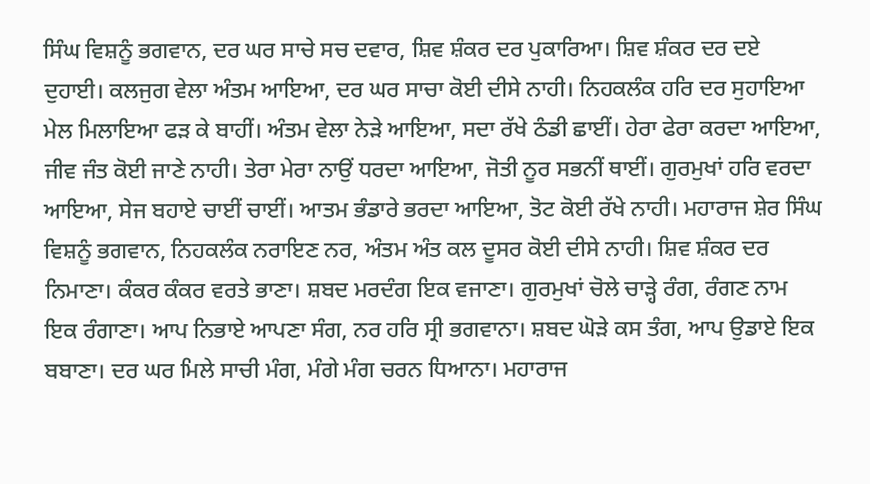ਸਿੰਘ ਵਿਸ਼ਨੂੰ ਭਗਵਾਨ, ਦਰ ਘਰ ਸਾਚੇ ਸਚ ਦਵਾਰ, ਸ਼ਿਵ ਸ਼ੰਕਰ ਦਰ ਪੁਕਾਰਿਆ। ਸ਼ਿਵ ਸ਼ੰਕਰ ਦਰ ਦਏ ਦੁਹਾਈ। ਕਲਜੁਗ ਵੇਲਾ ਅੰਤਮ ਆਇਆ, ਦਰ ਘਰ ਸਾਚਾ ਕੋਈ ਦੀਸੇ ਨਾਹੀ। ਨਿਹਕਲੰਕ ਹਰਿ ਦਰ ਸੁਹਾਇਆ ਮੇਲ ਮਿਲਾਇਆ ਫੜ ਕੇ ਬਾਹੀਂ। ਅੰਤਮ ਵੇਲਾ ਨੇੜੇ ਆਇਆ, ਸਦਾ ਰੱਖੇ ਠੰਡੀ ਛਾਈਂ। ਹੇਰਾ ਫੇਰਾ ਕਰਦਾ ਆਇਆ, ਜੀਵ ਜੰਤ ਕੋਈ ਜਾਣੇ ਨਾਹੀ। ਤੇਰਾ ਮੇਰਾ ਨਾਉਂ ਧਰਦਾ ਆਇਆ, ਜੋਤੀ ਨੂਰ ਸਭਨੀਂ ਥਾਈਂ। ਗੁਰਮੁਖਾਂ ਹਰਿ ਵਰਦਾ ਆਇਆ, ਸੇਜ ਬਹਾਏ ਚਾਈਂ ਚਾਈਂ। ਆਤਮ ਭੰਡਾਰੇ ਭਰਦਾ ਆਇਆ, ਤੋਟ ਕੋਈ ਰੱਖੇ ਨਾਹੀ। ਮਹਾਰਾਜ ਸ਼ੇਰ ਸਿੰਘ ਵਿਸ਼ਨੂੰ ਭਗਵਾਨ, ਨਿਹਕਲੰਕ ਨਰਾਇਣ ਨਰ, ਅੰਤਮ ਅੰਤ ਕਲ ਦੂਸਰ ਕੋਈ ਦੀਸੇ ਨਾਹੀ। ਸ਼ਿਵ ਸ਼ੰਕਰ ਦਰ ਨਿਮਾਣਾ। ਕੰਕਰ ਕੰਕਰ ਵਰਤੇ ਭਾਣਾ। ਸ਼ਬਦ ਮਰਦੰਗ ਇਕ ਵਜਾਣਾ। ਗੁਰਮੁਖਾਂ ਚੋਲੇ ਚਾੜ੍ਹੇ ਰੰਗ, ਰੰਗਣ ਨਾਮ ਇਕ ਰੰਗਾਣਾ। ਆਪ ਨਿਭਾਏ ਆਪਣਾ ਸੰਗ, ਨਰ ਹਰਿ ਸ੍ਰੀ ਭਗਵਾਨਾ। ਸ਼ਬਦ ਘੋੜੇ ਕਸ ਤੰਗ, ਆਪ ਉਡਾਏ ਇਕ ਬਬਾਣਾ। ਦਰ ਘਰ ਮਿਲੇ ਸਾਚੀ ਮੰਗ, ਮੰਗੇ ਮੰਗ ਚਰਨ ਧਿਆਨਾ। ਮਹਾਰਾਜ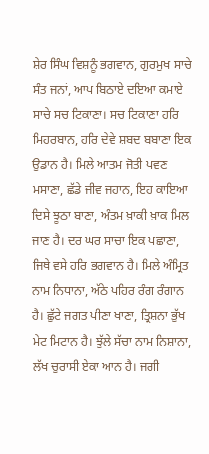ਸ਼ੇਰ ਸਿੰਘ ਵਿਸ਼ਨੂੰ ਭਗਵਾਨ, ਗੁਰਮੁਖ ਸਾਚੇ ਸੰਤ ਜਨਾਂ, ਆਪ ਬਿਠਾਏ ਦਇਆ ਕਮਾਏ ਸਾਚੇ ਸਚ ਟਿਕਾਣਾ। ਸਚ ਟਿਕਾਣਾ ਹਰਿ ਮਿਹਰਬਾਨ, ਹਰਿ ਦੇਵੇ ਸ਼ਬਦ ਬਬਾਣਾ ਇਕ ਉਡਾਨ ਹੈ। ਮਿਲੇ ਆਤਮ ਜੋਤੀ ਪਵਣ ਮਸਾਣਾ, ਛੱਡੇ ਜੀਵ ਜਹਾਨ, ਇਹ ਕਾਇਆ ਦਿਸੇ ਝੂਠਾ ਬਾਣਾ, ਅੰਤਮ ਖ਼ਾਕੀ ਖ਼ਾਕ ਮਿਲ ਜਾਣ ਹੈ। ਦਰ ਘਰ ਸਾਚਾ ਇਕ ਪਛਾਣਾ, ਜਿਥੇ ਵਸੇ ਹਰਿ ਭਗਵਾਨ ਹੈ। ਮਿਲੇ ਅੰਮ੍ਰਿਤ ਨਾਮ ਨਿਧਾਨਾ, ਅੱਠੇ ਪਹਿਰ ਰੰਗ ਰੰਗਾਨ ਹੈ। ਛੁੱਟੇ ਜਗਤ ਪੀਣਾ ਖਾਣਾ, ਤ੍ਰਿਸ਼ਨਾ ਭੁੱਖ ਮੇਟ ਮਿਟਾਨ ਹੈ। ਝੁੱਲੇ ਸੱਚਾ ਨਾਮ ਨਿਸ਼ਾਨਾ, ਲੱਖ ਚੁਰਾਸੀ ਏਕਾ ਆਨ ਹੈ। ਜਗੀ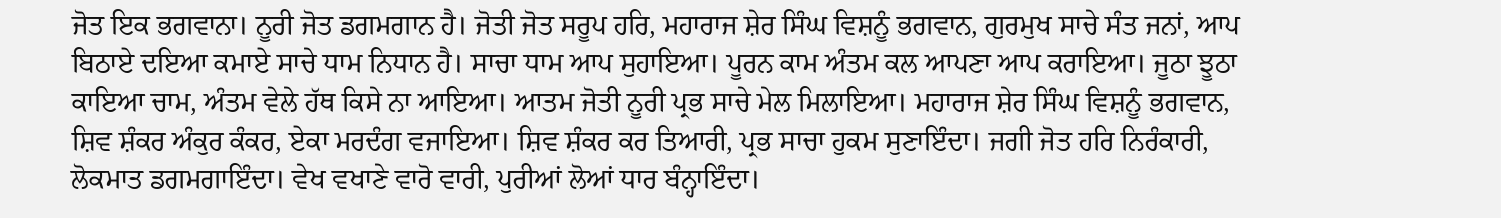ਜੋਤ ਇਕ ਭਗਵਾਨਾ। ਨੂਰੀ ਜੋਤ ਡਗਮਗਾਨ ਹੈ। ਜੋਤੀ ਜੋਤ ਸਰੂਪ ਹਰਿ, ਮਹਾਰਾਜ ਸ਼ੇਰ ਸਿੰਘ ਵਿਸ਼ਨੂੰ ਭਗਵਾਨ, ਗੁਰਮੁਖ ਸਾਚੇ ਸੰਤ ਜਨਾਂ, ਆਪ ਬਿਠਾਏ ਦਇਆ ਕਮਾਏ ਸਾਚੇ ਧਾਮ ਨਿਧਾਨ ਹੈ। ਸਾਚਾ ਧਾਮ ਆਪ ਸੁਹਾਇਆ। ਪੂਰਨ ਕਾਮ ਅੰਤਮ ਕਲ ਆਪਣਾ ਆਪ ਕਰਾਇਆ। ਜੂਠਾ ਝੂਠਾ ਕਾਇਆ ਚਾਮ, ਅੰਤਮ ਵੇਲੇ ਹੱਥ ਕਿਸੇ ਨਾ ਆਇਆ। ਆਤਮ ਜੋਤੀ ਨੂਰੀ ਪ੍ਰਭ ਸਾਚੇ ਮੇਲ ਮਿਲਾਇਆ। ਮਹਾਰਾਜ ਸ਼ੇਰ ਸਿੰਘ ਵਿਸ਼ਨੂੰ ਭਗਵਾਨ, ਸ਼ਿਵ ਸ਼ੰਕਰ ਅੰਕੁਰ ਕੰਕਰ, ਏਕਾ ਮਰਦੰਗ ਵਜਾਇਆ। ਸ਼ਿਵ ਸ਼ੰਕਰ ਕਰ ਤਿਆਰੀ, ਪ੍ਰਭ ਸਾਚਾ ਹੁਕਮ ਸੁਣਾਇੰਦਾ। ਜਗੀ ਜੋਤ ਹਰਿ ਨਿਰੰਕਾਰੀ, ਲੋਕਮਾਤ ਡਗਮਗਾਇੰਦਾ। ਵੇਖ ਵਖਾਣੇ ਵਾਰੋ ਵਾਰੀ, ਪੁਰੀਆਂ ਲੋਆਂ ਧਾਰ ਬੰਨ੍ਹਾਇੰਦਾ।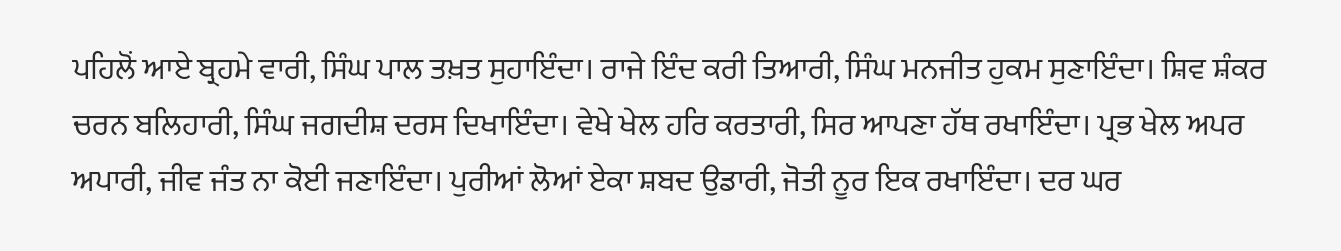ਪਹਿਲੋਂ ਆਏ ਬ੍ਰਹਮੇ ਵਾਰੀ, ਸਿੰਘ ਪਾਲ ਤਖ਼ਤ ਸੁਹਾਇੰਦਾ। ਰਾਜੇ ਇੰਦ ਕਰੀ ਤਿਆਰੀ, ਸਿੰਘ ਮਨਜੀਤ ਹੁਕਮ ਸੁਣਾਇੰਦਾ। ਸ਼ਿਵ ਸ਼ੰਕਰ ਚਰਨ ਬਲਿਹਾਰੀ, ਸਿੰਘ ਜਗਦੀਸ਼ ਦਰਸ ਦਿਖਾਇੰਦਾ। ਵੇਖੇ ਖੇਲ ਹਰਿ ਕਰਤਾਰੀ, ਸਿਰ ਆਪਣਾ ਹੱਥ ਰਖਾਇੰਦਾ। ਪ੍ਰਭ ਖੇਲ ਅਪਰ ਅਪਾਰੀ, ਜੀਵ ਜੰਤ ਨਾ ਕੋਈ ਜਣਾਇੰਦਾ। ਪੁਰੀਆਂ ਲੋਆਂ ਏਕਾ ਸ਼ਬਦ ਉਡਾਰੀ, ਜੋਤੀ ਨੂਰ ਇਕ ਰਖਾਇੰਦਾ। ਦਰ ਘਰ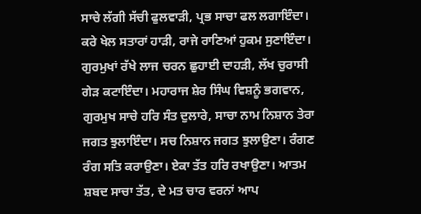ਸਾਚੇ ਲੱਗੀ ਸੱਚੀ ਫੁਲਵਾੜੀ, ਪ੍ਰਭ ਸਾਚਾ ਫਲ ਲਗਾਇੰਦਾ। ਕਰੇ ਖੇਲ ਸਤਾਰਾਂ ਹਾੜੀ, ਰਾਜੇ ਰਾਣਿਆਂ ਹੁਕਮ ਸੁਣਾਇੰਦਾ। ਗੁਰਮੁਖਾਂ ਰੱਖੇ ਲਾਜ ਚਰਨ ਛੁਹਾਈ ਦਾਹੜੀ, ਲੱਖ ਚੁਰਾਸੀ ਗੇੜ ਕਟਾਇੰਦਾ। ਮਹਾਰਾਜ ਸ਼ੇਰ ਸਿੰਘ ਵਿਸ਼ਨੂੰ ਭਗਵਾਨ, ਗੁਰਮੁਖ ਸਾਚੇ ਹਰਿ ਸੰਤ ਦੁਲਾਰੇ, ਸਾਚਾ ਨਾਮ ਨਿਸ਼ਾਨ ਤੇਰਾ ਜਗਤ ਝੁਲਾਇੰਦਾ। ਸਚ ਨਿਸ਼ਾਨ ਜਗਤ ਝੁਲਾਉਣਾ। ਰੰਗਣ ਰੰਗ ਸਤਿ ਕਰਾਉਣਾ। ਏਕਾ ਤੱਤ ਹਰਿ ਰਖਾਉਣਾ। ਆਤਮ ਸ਼ਬਦ ਸਾਚਾ ਤੱਤ, ਦੇ ਮਤ ਚਾਰ ਵਰਨਾਂ ਆਪ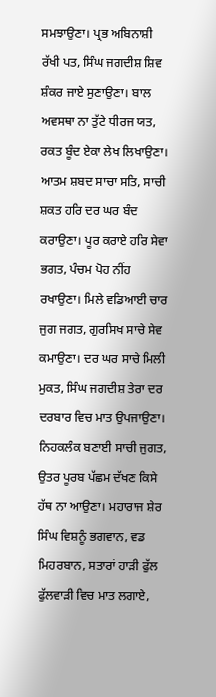ਸਮਝਾਉਣਾ। ਪ੍ਰਭ ਅਬਿਨਾਸ਼ੀ ਰੱਖੀ ਪਤ, ਸਿੰਘ ਜਗਦੀਸ਼ ਸ਼ਿਵ ਸ਼ੰਕਰ ਜਾਏ ਸੁਣਾਉਣਾ। ਬਾਲ ਅਵਸਥਾ ਨਾ ਤੁੱਟੇ ਧੀਰਜ ਯਤ, ਰਕਤ ਬੂੰਦ ਏਕਾ ਲੇਖ ਲਿਖਾਉਣਾ। ਆਤਮ ਸ਼ਬਦ ਸਾਚਾ ਸਤਿ, ਸਾਚੀ ਸ਼ਕਤ ਹਰਿ ਦਰ ਘਰ ਬੰਦ ਕਰਾਉਣਾ। ਪੂਰ ਕਰਾਏ ਹਰਿ ਸੇਵਾ ਭਗਤ, ਪੰਚਮ ਪੋਹ ਨੀਂਹ ਰਖਾਉਣਾ। ਮਿਲੇ ਵਡਿਆਈ ਚਾਰ ਜੁਗ ਜਗਤ, ਗੁਰਸਿਖ ਸਾਚੇ ਸੇਵ ਕਮਾਉਣਾ। ਦਰ ਘਰ ਸਾਚੇ ਮਿਲੀ ਮੁਕਤ, ਸਿੰਘ ਜਗਦੀਸ਼ ਤੇਰਾ ਦਰ ਦਰਬਾਰ ਵਿਚ ਮਾਤ ਉਪਜਾਉਣਾ। ਨਿਹਕਲੰਕ ਬਣਾਈ ਸਾਚੀ ਜੁਗਤ, ਉਤਰ ਪੂਰਬ ਪੱਛਮ ਦੱਖਣ ਕਿਸੇ ਹੱਥ ਨਾ ਆਉਣਾ। ਮਹਾਰਾਜ ਸ਼ੇਰ ਸਿੰਘ ਵਿਸ਼ਨੂੰ ਭਗਵਾਨ, ਵਡ ਮਿਹਰਬਾਨ, ਸਤਾਰਾਂ ਹਾੜੀ ਫੁੱਲ ਫੁੱਲਵਾੜੀ ਵਿਚ ਮਾਤ ਲਗਾਏ,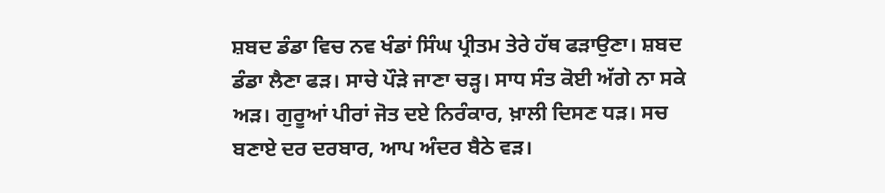ਸ਼ਬਦ ਡੰਡਾ ਵਿਚ ਨਵ ਖੰਡਾਂ ਸਿੰਘ ਪ੍ਰੀਤਮ ਤੇਰੇ ਹੱਥ ਫੜਾਉਣਾ। ਸ਼ਬਦ ਡੰਡਾ ਲੈਣਾ ਫੜ। ਸਾਚੇ ਪੌੜੇ ਜਾਣਾ ਚੜ੍ਹ। ਸਾਧ ਸੰਤ ਕੋਈ ਅੱਗੇ ਨਾ ਸਕੇ ਅੜ। ਗੁਰੂਆਂ ਪੀਰਾਂ ਜੋਤ ਦਏ ਨਿਰੰਕਾਰ, ਖ਼ਾਲੀ ਦਿਸਣ ਧੜ। ਸਚ ਬਣਾਏ ਦਰ ਦਰਬਾਰ, ਆਪ ਅੰਦਰ ਬੈਠੇ ਵੜ।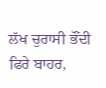ਲੱਖ ਚੁਰਾਸੀ ਭੌਂਦੀ ਫਿਰੇ ਬਾਹਰ,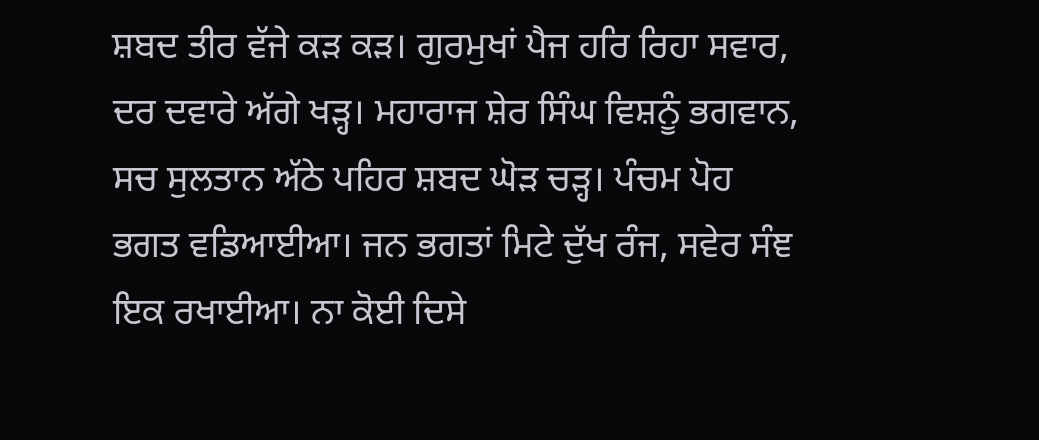ਸ਼ਬਦ ਤੀਰ ਵੱਜੇ ਕੜ ਕੜ। ਗੁਰਮੁਖਾਂ ਪੈਜ ਹਰਿ ਰਿਹਾ ਸਵਾਰ, ਦਰ ਦਵਾਰੇ ਅੱਗੇ ਖੜ੍ਹ। ਮਹਾਰਾਜ ਸ਼ੇਰ ਸਿੰਘ ਵਿਸ਼ਨੂੰ ਭਗਵਾਨ, ਸਚ ਸੁਲਤਾਨ ਅੱਠੇ ਪਹਿਰ ਸ਼ਬਦ ਘੋੜ ਚੜ੍ਹ। ਪੰਚਮ ਪੋਹ ਭਗਤ ਵਡਿਆਈਆ। ਜਨ ਭਗਤਾਂ ਮਿਟੇ ਦੁੱਖ ਰੰਜ, ਸਵੇਰ ਸੰਞ ਇਕ ਰਖਾਈਆ। ਨਾ ਕੋਈ ਦਿਸੇ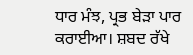ਧਾਰ ਮੰਝ, ਪ੍ਰਭ ਬੇੜਾ ਪਾਰ ਕਰਾਈਆ। ਸ਼ਬਦ ਰੱਖੇ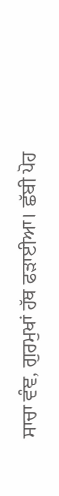ਸਾਚਾ ਵੰਞ, ਗੁਰਮੁਖਾਂ ਹੱਥ ਫੜਾਈਆ। ਛੱਬੀ ਪੋਹ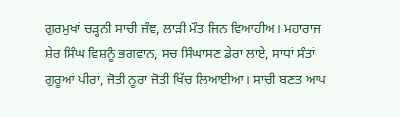ਗੁਰਮੁਖਾਂ ਚੜ੍ਹਨੀ ਸਾਚੀ ਜੰਞ, ਲਾੜੀ ਮੌਤ ਜਿਨ ਵਿਆਹੀਅ। ਮਹਾਰਾਜ ਸ਼ੇਰ ਸਿੰਘ ਵਿਸ਼ਨੂੰ ਭਗਵਾਨ, ਸਚ ਸਿੰਘਾਸਣ ਡੇਰਾ ਲਾਏ, ਸਾਧਾਂ ਸੰਤਾਂ ਗੁਰੂਆਂ ਪੀਰਾਂ, ਜੋਤੀ ਨੂਰਾ ਜੋਤੀ ਖਿੱਚ ਲਿਆਈਆ। ਸਾਚੀ ਬਣਤ ਆਪ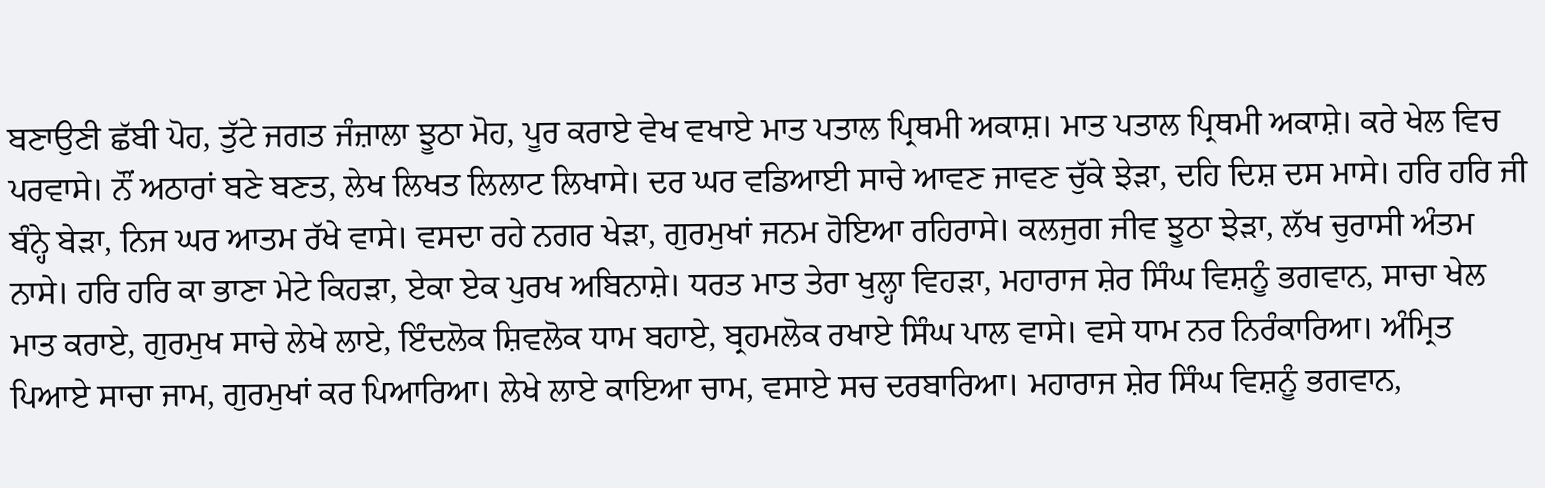ਬਣਾਉਣੀ ਛੱਬੀ ਪੋਹ, ਤੁੱਟੇ ਜਗਤ ਜੰਜ਼ਾਲਾ ਝੂਠਾ ਮੋਹ, ਪੂਰ ਕਰਾਏ ਵੇਖ ਵਖਾਏ ਮਾਤ ਪਤਾਲ ਪ੍ਰਿਥਮੀ ਅਕਾਸ਼। ਮਾਤ ਪਤਾਲ ਪ੍ਰਿਥਮੀ ਅਕਾਸ਼ੇ। ਕਰੇ ਖੇਲ ਵਿਚ ਪਰਵਾਸੇ। ਨੌਂ ਅਠਾਰਾਂ ਬਣੇ ਬਣਤ, ਲੇਖ ਲਿਖਤ ਲਿਲਾਟ ਲਿਖਾਸੇ। ਦਰ ਘਰ ਵਡਿਆਈ ਸਾਚੇ ਆਵਣ ਜਾਵਣ ਚੁੱਕੇ ਝੇੜਾ, ਦਹਿ ਦਿਸ਼ ਦਸ ਮਾਸੇ। ਹਰਿ ਹਰਿ ਜੀ ਬੰਨ੍ਹੇ ਬੇੜਾ, ਨਿਜ ਘਰ ਆਤਮ ਰੱਖੇ ਵਾਸੇ। ਵਸਦਾ ਰਹੇ ਨਗਰ ਖੇੜਾ, ਗੁਰਮੁਖਾਂ ਜਨਮ ਹੋਇਆ ਰਹਿਰਾਸੇ। ਕਲਜੁਗ ਜੀਵ ਝੂਠਾ ਝੇੜਾ, ਲੱਖ ਚੁਰਾਸੀ ਅੰਤਮ ਨਾਸੇ। ਹਰਿ ਹਰਿ ਕਾ ਭਾਣਾ ਮੇਟੇ ਕਿਹੜਾ, ਏਕਾ ਏਕ ਪੁਰਖ ਅਬਿਨਾਸ਼ੇ। ਧਰਤ ਮਾਤ ਤੇਰਾ ਖੁਲ੍ਹਾ ਵਿਹੜਾ, ਮਹਾਰਾਜ ਸ਼ੇਰ ਸਿੰਘ ਵਿਸ਼ਨੂੰ ਭਗਵਾਨ, ਸਾਚਾ ਖੇਲ ਮਾਤ ਕਰਾਏ, ਗੁਰਮੁਖ ਸਾਚੇ ਲੇਖੇ ਲਾਏ, ਇੰਦਲੋਕ ਸ਼ਿਵਲੋਕ ਧਾਮ ਬਹਾਏ, ਬ੍ਰਹਮਲੋਕ ਰਖਾਏ ਸਿੰਘ ਪਾਲ ਵਾਸੇ। ਵਸੇ ਧਾਮ ਨਰ ਨਿਰੰਕਾਰਿਆ। ਅੰਮ੍ਰਿਤ ਪਿਆਏ ਸਾਚਾ ਜਾਮ, ਗੁਰਮੁਖਾਂ ਕਰ ਪਿਆਰਿਆ। ਲੇਖੇ ਲਾਏ ਕਾਇਆ ਚਾਮ, ਵਸਾਏ ਸਚ ਦਰਬਾਰਿਆ। ਮਹਾਰਾਜ ਸ਼ੇਰ ਸਿੰਘ ਵਿਸ਼ਨੂੰ ਭਗਵਾਨ,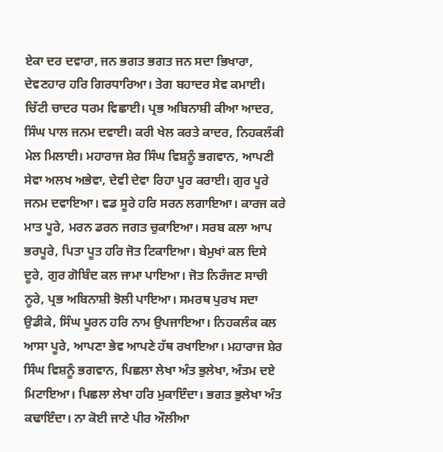ਏਕਾ ਦਰ ਦਵਾਰਾ, ਜਨ ਭਗਤ ਭਗਤ ਜਨ ਸਦਾ ਭਿਖਾਰਾ, ਦੇਵਣਹਾਰ ਹਰਿ ਗਿਰਧਾਰਿਆ। ਤੇਗ ਬਹਾਦਰ ਸੇਵ ਕਮਾਈ। ਚਿੱਟੀ ਚਾਦਰ ਧਰਮ ਵਿਛਾਈ। ਪ੍ਰਭ ਅਬਿਨਾਸ਼ੀ ਕੀਆ ਆਦਰ, ਸਿੰਘ ਪਾਲ ਜਨਮ ਦਵਾਈ। ਕਰੀ ਖੇਲ ਕਰਤੇ ਕਾਦਰ, ਨਿਹਕਲੰਕੀ ਮੇਲ ਮਿਲਾਈ। ਮਹਾਰਾਜ ਸ਼ੇਰ ਸਿੰਘ ਵਿਸ਼ਨੂੰ ਭਗਵਾਨ, ਆਪਣੀ ਸੇਵਾ ਅਲਖ ਅਭੇਵਾ, ਦੇਵੀ ਦੇਵਾ ਰਿਹਾ ਪੂਰ ਕਰਾਈ। ਗੁਰ ਪੂਰੇ ਜਨਮ ਦਵਾਇਆ। ਵਡ ਸੂਰੇ ਹਰਿ ਸਰਨ ਲਗਾਇਆ। ਕਾਰਜ ਕਰੇ ਮਾਤ ਪੂਰੇ, ਮਰਨ ਡਰਨ ਜਗਤ ਚੁਕਾਇਆ। ਸਰਬ ਕਲਾ ਆਪ ਭਰਪੂਰੇ, ਪਿਤਾ ਪੂਤ ਹਰਿ ਜੋਤ ਟਿਕਾਇਆ। ਬੇਮੁਖਾਂ ਕਲ ਦਿਸੇ ਦੂਰੇ, ਗੁਰ ਗੋਬਿੰਦ ਕਲ ਜਾਮਾ ਪਾਇਆ। ਜੋਤ ਨਿਰੰਜਣ ਸਾਚੀ ਨੂਰੇ, ਪ੍ਰਭ ਅਬਿਨਾਸ਼ੀ ਝੋਲੀ ਪਾਇਆ। ਸਮਰਥ ਪੁਰਖ ਸਦਾ ਉਡੀਕੇ, ਸਿੰਘ ਪੂਰਨ ਹਰਿ ਨਾਮ ਉਪਜਾਇਆ। ਨਿਹਕਲੰਕ ਕਲ ਆਸਾ ਪੂਰੇ, ਆਪਣਾ ਭੇਵ ਆਪਣੇ ਹੱਥ ਰਖਾਇਆ। ਮਹਾਰਾਜ ਸ਼ੇਰ ਸਿੰਘ ਵਿਸ਼ਨੂੰ ਭਗਵਾਨ, ਪਿਛਲਾ ਲੇਖਾ ਅੰਤ ਭੁਲੇਖਾ, ਅੰਤਮ ਦਏ ਮਿਟਾਇਆ। ਪਿਛਲਾ ਲੇਖਾ ਹਰਿ ਮੁਕਾਇੰਦਾ। ਭਗਤ ਭੁਲੇਖਾ ਅੰਤ ਕਢਾਇੰਦਾ। ਨਾ ਕੋਈ ਜਾਣੇ ਪੀਰ ਔਲੀਆ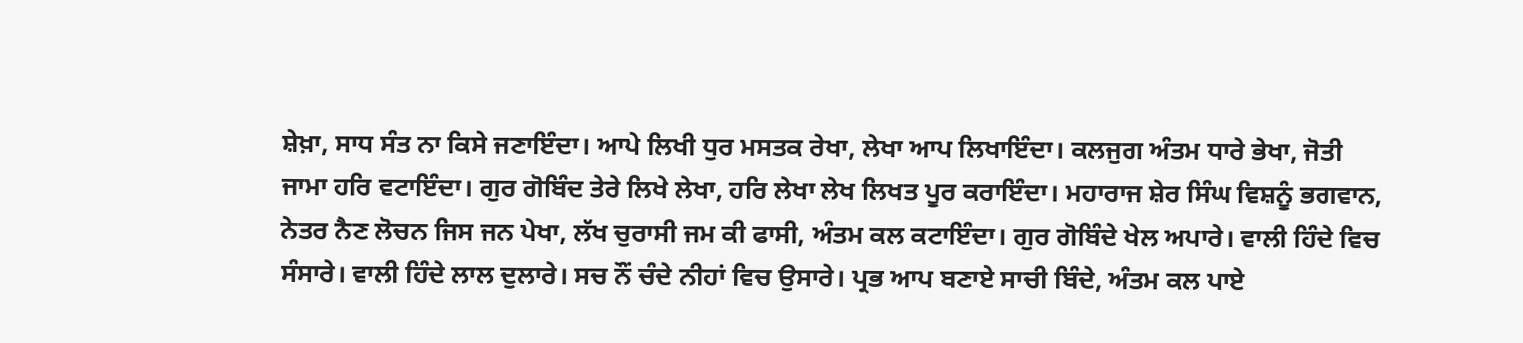ਸ਼ੇਖ਼ਾ, ਸਾਧ ਸੰਤ ਨਾ ਕਿਸੇ ਜਣਾਇੰਦਾ। ਆਪੇ ਲਿਖੀ ਧੁਰ ਮਸਤਕ ਰੇਖਾ, ਲੇਖਾ ਆਪ ਲਿਖਾਇੰਦਾ। ਕਲਜੁਗ ਅੰਤਮ ਧਾਰੇ ਭੇਖਾ, ਜੋਤੀ ਜਾਮਾ ਹਰਿ ਵਟਾਇੰਦਾ। ਗੁਰ ਗੋਬਿੰਦ ਤੇਰੇ ਲਿਖੇ ਲੇਖਾ, ਹਰਿ ਲੇਖਾ ਲੇਖ ਲਿਖਤ ਪੂਰ ਕਰਾਇੰਦਾ। ਮਹਾਰਾਜ ਸ਼ੇਰ ਸਿੰਘ ਵਿਸ਼ਨੂੰ ਭਗਵਾਨ, ਨੇਤਰ ਨੈਣ ਲੋਚਨ ਜਿਸ ਜਨ ਪੇਖਾ, ਲੱਖ ਚੁਰਾਸੀ ਜਮ ਕੀ ਫਾਸੀ, ਅੰਤਮ ਕਲ ਕਟਾਇੰਦਾ। ਗੁਰ ਗੋਬਿੰਦੇ ਖੇਲ ਅਪਾਰੇ। ਵਾਲੀ ਹਿੰਦੇ ਵਿਚ ਸੰਸਾਰੇ। ਵਾਲੀ ਹਿੰਦੇ ਲਾਲ ਦੁਲਾਰੇ। ਸਚ ਨੌਂ ਚੰਦੇ ਨੀਹਾਂ ਵਿਚ ਉਸਾਰੇ। ਪ੍ਰਭ ਆਪ ਬਣਾਏ ਸਾਚੀ ਬਿੰਦੇ, ਅੰਤਮ ਕਲ ਪਾਏ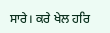ਸਾਰੇ। ਕਰੇ ਖੇਲ ਹਰਿ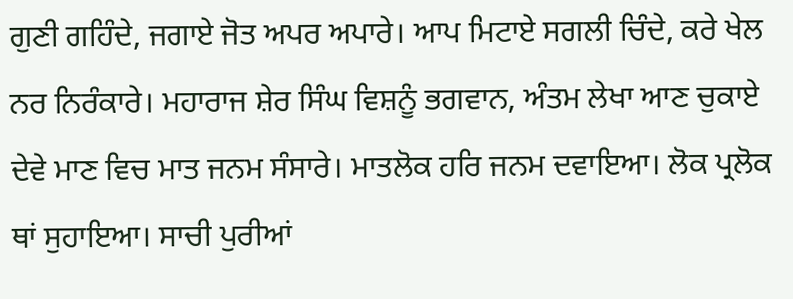ਗੁਣੀ ਗਹਿੰਦੇ, ਜਗਾਏ ਜੋਤ ਅਪਰ ਅਪਾਰੇ। ਆਪ ਮਿਟਾਏ ਸਗਲੀ ਚਿੰਦੇ, ਕਰੇ ਖੇਲ ਨਰ ਨਿਰੰਕਾਰੇ। ਮਹਾਰਾਜ ਸ਼ੇਰ ਸਿੰਘ ਵਿਸ਼ਨੂੰ ਭਗਵਾਨ, ਅੰਤਮ ਲੇਖਾ ਆਣ ਚੁਕਾਏ ਦੇਵੇ ਮਾਣ ਵਿਚ ਮਾਤ ਜਨਮ ਸੰਸਾਰੇ। ਮਾਤਲੋਕ ਹਰਿ ਜਨਮ ਦਵਾਇਆ। ਲੋਕ ਪ੍ਰਲੋਕ ਥਾਂ ਸੁਹਾਇਆ। ਸਾਚੀ ਪੁਰੀਆਂ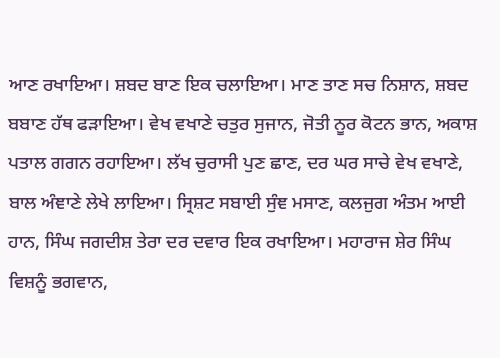ਆਣ ਰਖਾਇਆ। ਸ਼ਬਦ ਬਾਣ ਇਕ ਚਲਾਇਆ। ਮਾਣ ਤਾਣ ਸਚ ਨਿਸ਼ਾਨ, ਸ਼ਬਦ ਬਬਾਣ ਹੱਥ ਫੜਾਇਆ। ਵੇਖ ਵਖਾਣੇ ਚਤੁਰ ਸੁਜਾਨ, ਜੋਤੀ ਨੂਰ ਕੋਟਨ ਭਾਨ, ਅਕਾਸ਼ ਪਤਾਲ ਗਗਨ ਰਹਾਇਆ। ਲੱਖ ਚੁਰਾਸੀ ਪੁਣ ਛਾਣ, ਦਰ ਘਰ ਸਾਚੇ ਵੇਖ ਵਖਾਣੇ, ਬਾਲ ਅੰਞਾਣੇ ਲੇਖੇ ਲਾਇਆ। ਸ੍ਰਿਸ਼ਟ ਸਬਾਈ ਸੁੰਞ ਮਸਾਣ, ਕਲਜੁਗ ਅੰਤਮ ਆਈ ਹਾਨ, ਸਿੰਘ ਜਗਦੀਸ਼ ਤੇਰਾ ਦਰ ਦਵਾਰ ਇਕ ਰਖਾਇਆ। ਮਹਾਰਾਜ ਸ਼ੇਰ ਸਿੰਘ ਵਿਸ਼ਨੂੰ ਭਗਵਾਨ,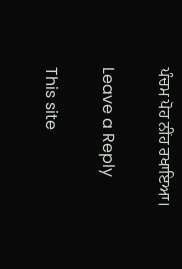ਪੰਚਮ ਪੋਹ ਨੀਂਹ ਰਖਾਇਆ।

Leave a Reply

This site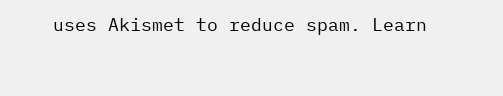uses Akismet to reduce spam. Learn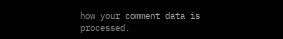how your comment data is processed.